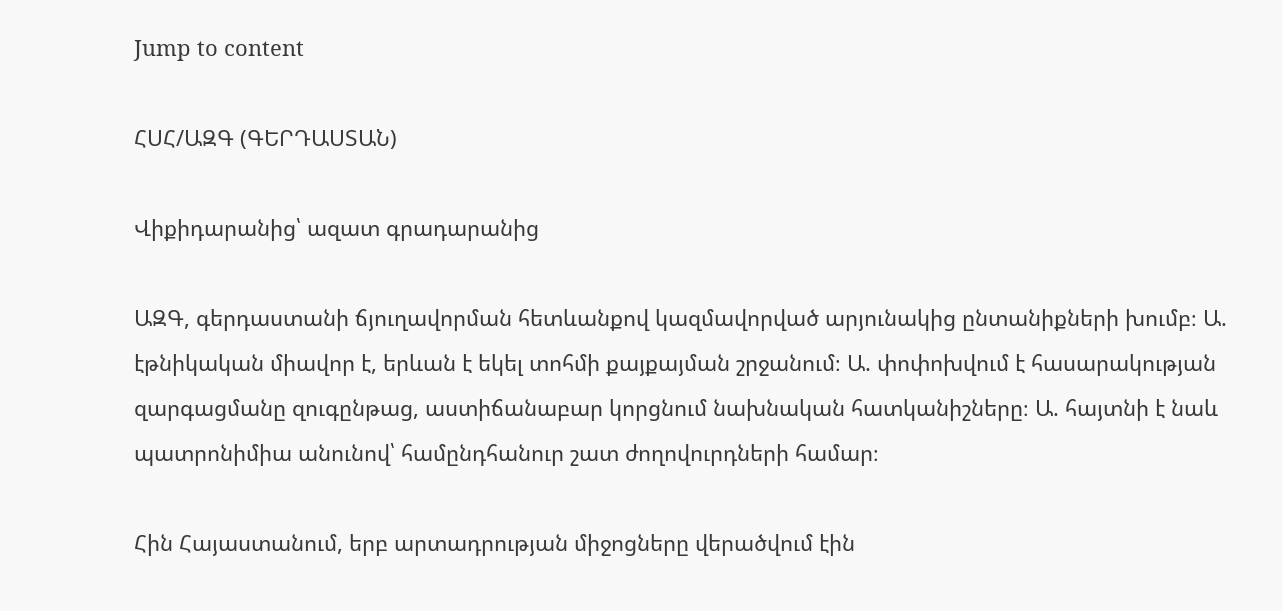Jump to content

ՀՍՀ/ԱԶԳ (ԳԵՐԴԱՍՏԱՆ)

Վիքիդարանից՝ ազատ գրադարանից

ԱԶԳ, գերդաստանի ճյուղավորման հետևանքով կազմավորված արյունակից ընտանիքների խումբ։ Ա. էթնիկական միավոր է, երևան է եկել տոհմի քայքայման շրջանում։ Ա. փոփոխվում է հասարակության զարգացմանը զուգընթաց, աստիճանաբար կորցնում նախնական հատկանիշները։ Ա. հայտնի է նաև պատրոնիմիա անունով՝ համընդհանուր շատ ժողովուրդների համար։

Հին Հայաստանում, երբ արտադրության միջոցները վերածվում էին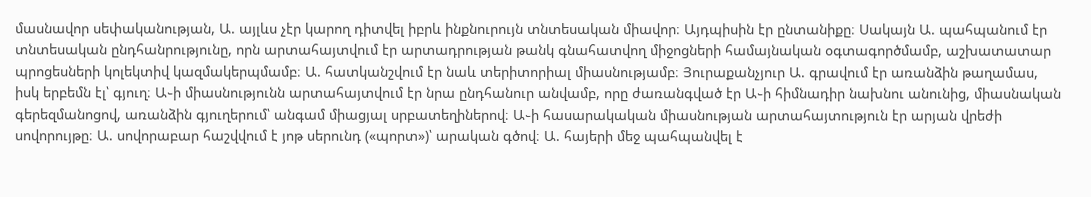մասնավոր սեփականության, Ա. այլևս չէր կարող դիտվել իբրև ինքնուրույն տնտեսական միավոր։ Այդպիսին էր ընտանիքը։ Սակայն Ա. պահպանում էր տնտեսական ընդհանրությունը, որն արտահայտվում էր արտադրության թանկ գնահատվող միջոցների համայնական օգտագործմամբ, աշխատատար պրոցեսների կոլեկտիվ կազմակերպմամբ։ Ա. հատկանշվում էր նաև տերիտորիալ միասնությամբ։ Յուրաքանչյուր Ա. գրավում էր առանձին թաղամաս, իսկ երբեմն էլ՝ գյուղ։ Ա֊ի միասնությունն արտահայտվում էր նրա ընդհանուր անվամբ, որը ժառանգված էր Ա֊ի հիմնադիր նախնու անունից, միասնական գերեզմանոցով, առանձին գյուղերում՝ անգամ միացյալ սրբատեղիներով։ Ա֊ի հասարակական միասնության արտահայտություն էր արյան վրեժի սովորույթը։ Ա. սովորաբար հաշվվում է յոթ սերունդ («պորտ»)՝ արական գծով։ Ա. հայերի մեջ պահպանվել է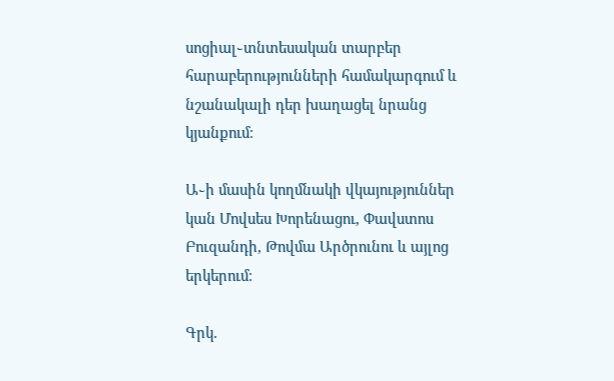սոցիալ֊տնտեսական տարբեր հարաբերությունների համակարգում և նշանակալի դեր խաղացել նրանց կյանքում։

Ա֊ի մասին կողմնակի վկայություններ կան Մովսես Խորենացու, Փավստոս Բուզանդի, Թովմա Արծրունու և այլոց երկերում։

Գրկ.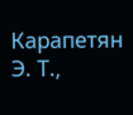Карапетян Э. Т.,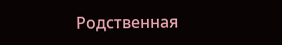Родственная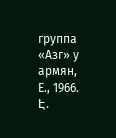группа «Азг» у армян, Е., 1966. Է.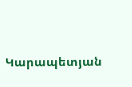Կարապետյան